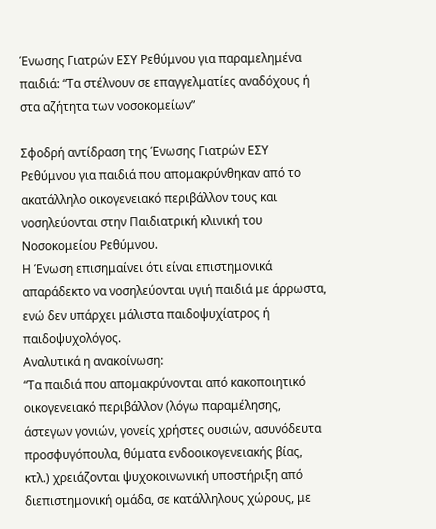Ένωσης Γιατρών ΕΣΥ Ρεθύμνου για παραμελημένα παιδιά: “Τα στέλνουν σε επαγγελματίες αναδόχους ή στα αζήτητα των νοσοκομείων”

Σφοδρή αντίδραση της Ένωσης Γιατρών ΕΣΥ Ρεθύμνου για παιδιά που απομακρύνθηκαν από το ακατάλληλο οικογενειακό περιβάλλον τους και νοσηλεύονται στην Παιδιατρική κλινική του Νοσοκομείου Ρεθύμνου.
Η Ένωση επισημαίνει ότι είναι επιστημονικά απαράδεκτο να νοσηλεύονται υγιή παιδιά με άρρωστα, ενώ δεν υπάρχει μάλιστα παιδοψυχίατρος ή παιδοψυχολόγος.
Αναλυτικά η ανακοίνωση:
“Τα παιδιά που απομακρύνονται από κακοποιητικό οικογενειακό περιβάλλον (λόγω παραμέλησης, άστεγων γονιών, γονείς χρήστες ουσιών, ασυνόδευτα προσφυγόπουλα, θύματα ενδοοικογενειακής βίας, κτλ.) χρειάζονται ψυχοκοινωνική υποστήριξη από διεπιστημονική ομάδα, σε κατάλληλους χώρους, με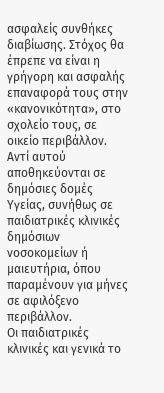ασφαλείς συνθήκες διαβίωσης. Στόχος θα έπρεπε να είναι η γρήγορη και ασφαλής επαναφορά τους στην «κανονικότητα», στο σχολείο τους, σε οικείο περιβάλλον. Αντί αυτού αποθηκεύονται σε δημόσιες δομές Υγείας, συνήθως σε παιδιατρικές κλινικές δημόσιων νοσοκομείων ή μαιευτήρια, όπου παραμένουν για μήνες σε αφιλόξενο περιβάλλον.
Οι παιδιατρικές κλινικές και γενικά το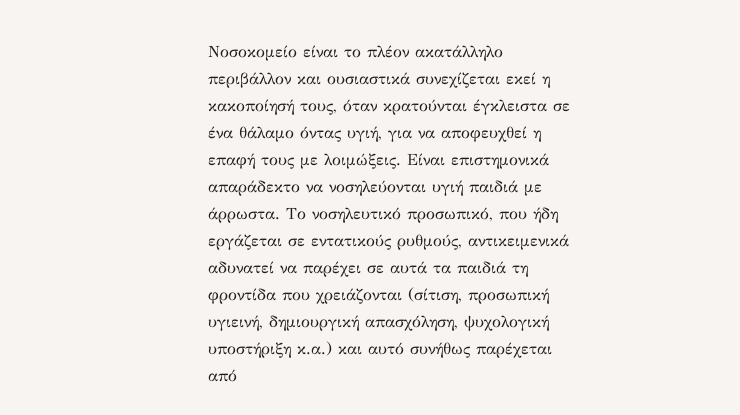Νοσοκομείο είναι το πλέον ακατάλληλο περιβάλλον και ουσιαστικά συνεχίζεται εκεί η κακοποίησή τους, όταν κρατούνται έγκλειστα σε ένα θάλαμο όντας υγιή, για να αποφευχθεί η επαφή τους με λοιμώξεις. Είναι επιστημονικά απαράδεκτο να νοσηλεύονται υγιή παιδιά με άρρωστα. Το νοσηλευτικό προσωπικό, που ήδη εργάζεται σε εντατικούς ρυθμούς, αντικειμενικά αδυνατεί να παρέχει σε αυτά τα παιδιά τη φροντίδα που χρειάζονται (σίτιση, προσωπική υγιεινή, δημιουργική απασχόληση, ψυχολογική υποστήριξη κ.α.) και αυτό συνήθως παρέχεται από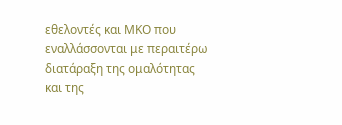εθελοντές και ΜΚΟ που εναλλάσσονται με περαιτέρω διατάραξη της ομαλότητας και της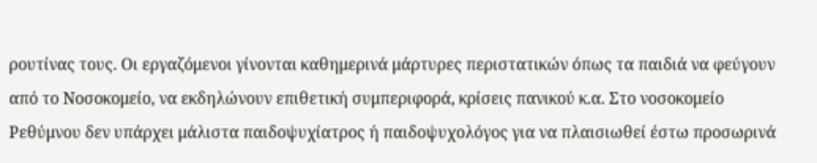ρουτίνας τους. Οι εργαζόμενοι γίνονται καθημερινά μάρτυρες περιστατικών όπως τα παιδιά να φεύγουν από το Νοσοκομείο, να εκδηλώνουν επιθετική συμπεριφορά, κρίσεις πανικού κ.α. Στο νοσοκομείο Ρεθύμνου δεν υπάρχει μάλιστα παιδοψυχίατρος ή παιδοψυχολόγος για να πλαισιωθεί έστω προσωρινά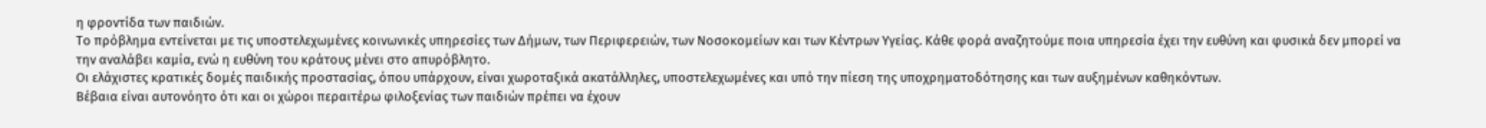η φροντίδα των παιδιών.
Το πρόβλημα εντείνεται με τις υποστελεχωμένες κοινωνικές υπηρεσίες των Δήμων, των Περιφερειών, των Νοσοκομείων και των Κέντρων Υγείας. Κάθε φορά αναζητούμε ποια υπηρεσία έχει την ευθύνη και φυσικά δεν μπορεί να την αναλάβει καμία, ενώ η ευθύνη του κράτους μένει στο απυρόβλητο.
Οι ελάχιστες κρατικές δομές παιδικής προστασίας, όπου υπάρχουν, είναι χωροταξικά ακατάλληλες, υποστελεχωμένες και υπό την πίεση της υποχρηματοδότησης και των αυξημένων καθηκόντων.
Βέβαια είναι αυτονόητο ότι και οι χώροι περαιτέρω φιλοξενίας των παιδιών πρέπει να έχουν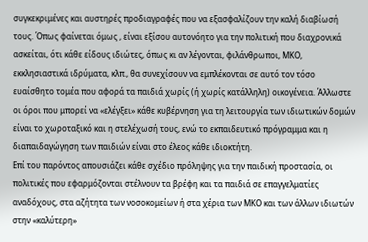συγκεκριμένες και αυστηρές προδιαγραφές που να εξασφαλίζουν την καλή διαβίωσή τους. Όπως φαίνεται όμως , είναι εξίσου αυτονόητο για την πολιτική που διαχρονικά ασκείται, ότι κάθε είδους ιδιώτες, όπως κι αν λέγονται, φιλάνθρωποι, ΜΚΟ, εκκλησιαστικά ιδρύματα, κλπ., θα συνεχίσουν να εμπλέκονται σε αυτό τον τόσο ευαίσθητο τομέα που αφορά τα παιδιά χωρίς (ή χωρίς κατάλληλη) οικογένεια. Άλλωστε οι όροι που μπορεί να «ελέγξει» κάθε κυβέρνηση για τη λειτουργία των ιδιωτικών δομών είναι το χωροταξικό και η στελέχωσή τους, ενώ το εκπαιδευτικό πρόγραμμα και η διαπαιδαγώγηση των παιδιών είναι στο έλεος κάθε ιδιοκτήτη.
Επί του παρόντος απουσιάζει κάθε σχέδιο πρόληψης για την παιδική προστασία, οι πολιτικές που εφαρμόζονται στέλνουν τα βρέφη και τα παιδιά σε επαγγελματίες αναδόχους, στα αζήτητα των νοσοκομείων ή στα χέρια των ΜΚΟ και των άλλων ιδιωτών στην «καλύτερη»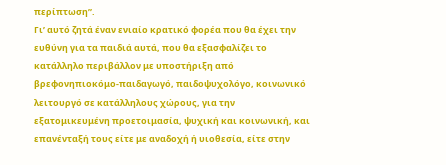περίπτωση”.
Γι’ αυτό ζητά έναν ενιαίο κρατικό φορέα που θα έχει την ευθύνη για τα παιδιά αυτά, που θα εξασφαλίζει το κατάλληλο περιβάλλον με υποστήριξη από βρεφονηπιοκόμο-παιδαγωγό, παιδοψυχολόγο, κοινωνικό λειτουργό σε κατάλληλους χώρους, για την εξατομικευμένη προετοιμασία, ψυχική και κοινωνική, και επανένταξή τους είτε με αναδοχή ή υιοθεσία, είτε στην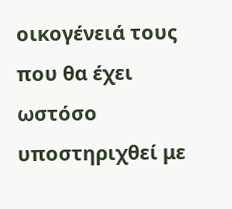οικογένειά τους που θα έχει ωστόσο υποστηριχθεί με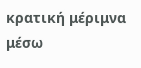κρατική μέριμνα μέσω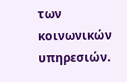των κοινωνικών υπηρεσιών.